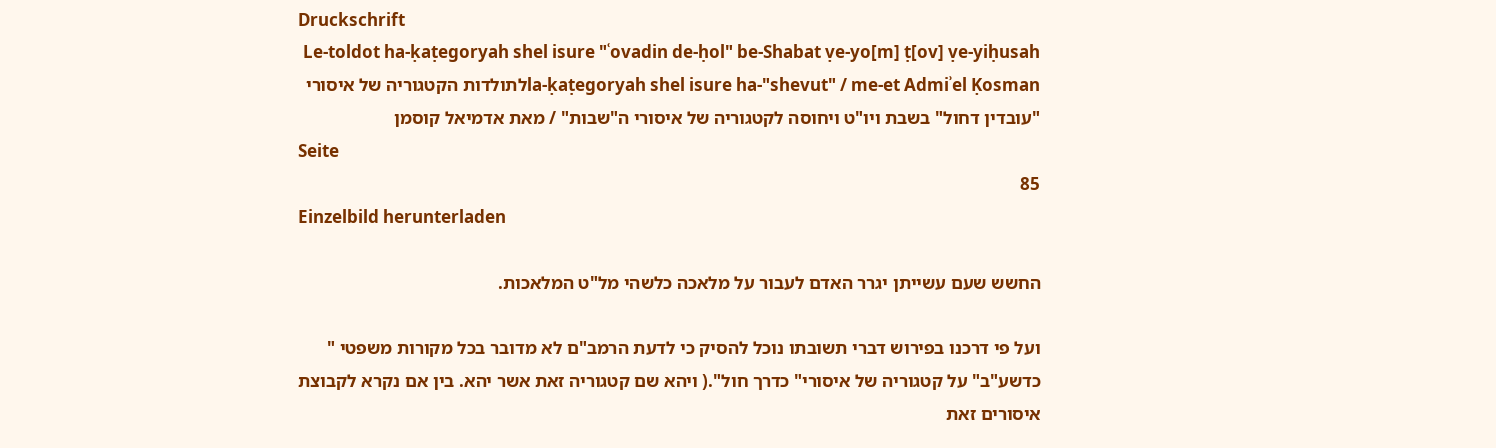Druckschrift
Le-toldot ha-ḳaṭegoryah shel isure "ʿovadin de-ḥol" be-Shabat ṿe-yo[m] ṭ[ov] ṿe-yiḥusah la-ḳaṭegoryah shel isure ha-"shevut" / me-et Admiʾel Ḳosmanלתולדות הקטגוריה של איסורי "עובדין דחול" בשבת ויו"ט ויחוסה לקטגוריה של איסורי ה"שבות" / מאת אדמיאל קוסמן
Seite
85
Einzelbild herunterladen

החשש שעם עשייתן יגרר האדם לעבור על מלאכה כלשהי מל"ט המלאכות.

ועל פי דרכנו בפירוש דברי תשובתו נוכל להסיק כי לדעת הרמב"ם לא מדובר בכל מקורות משפטי " כדשע"ב" על קטגוריה של איסורי" כדרך חול".( ויהא שם קטגוריה זאת אשר יהא. בין אם נקרא לקבוצת איסורים זאת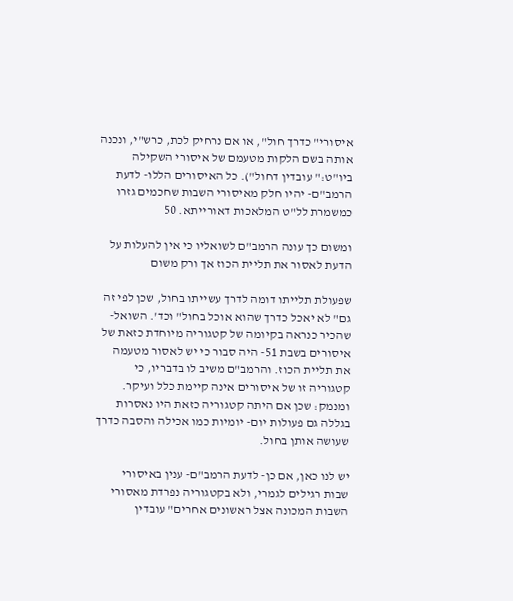איסורי" כדרך חול", או אם נרחיק לכת, כרש"י, ונכנה אותה בשם הלקות מטעמם של איסורי השקילה ביו"ט:" עובדין דחול"). כל האיסורים הללו- לדעת הרמב"ם- יהיו חלק מאיסורי השבות שחכמים גזרו כמשמרת לל"ט המלאכות דאורייתא. 50

ומשום כך עונה הרמב"ם לשואליו כי אין להעלות על הדעת לאסור את תליית הכוז אך ורק משום

שפעולת תלייתו דומה לדרך עשייתו בחול, שכן לפי זה גם" לא יאכל כדרך שהוא אוכל בחול" וכד'. השואל- שהכיר כנראה בקיומה של קטגוריה מיוחדת כזאת של איסורים בשבת 51- היה סבור כי יש לאסור מטעמה את תליית הכוז. והרמב"ם משיב לו בדבריו, כי קטגוריה זו של איסורים אינה קיימת כלל ועיקר. ומנמק: שכן אם היתה קטגוריה כזאת היו נאסרות בגללה גם פעולות יום- יומיות כמו אכילה והסבה כדרך שעושה אותן בחול.

יש לנו כאן, אם כן- לדעת הרמב"ם- ענין באיסורי שבות רגילים לגמרי, ולא בקטגוריה נפרדת מאסורי השבות המכונה אצל ראשונים אחרים" עובדין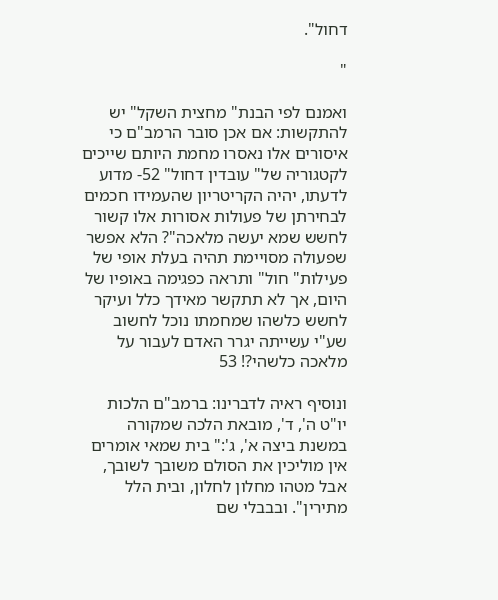דחול".

"

ואמנם לפי הבנת" מחצית השקל" יש להתקשות: אם אכן סובר הרמב"ם כי איסורים אלו נאסרו מחמת היותם שייכים לקטגוריה של" עובדין דחול" 52- מדוע לדעתו, יהיה הקריטריון שהעמידו חכמים לבחירתן של פעולות אסורות אלו קשור לחשש שמא יעשה מלאכה"? הלא אפשר שפעולה מסויימת תהיה בעלת אופי של פעילות" חול" ותראה כפגימה באופיו של היום, אך לא תתקשר מאידך כלל ועיקר לחשש כלשהו שמחמתו נוכל לחשוב שע"י עשייתה יגרר האדם לעבור על מלאכה כלשהי?! 53

ונוסיף ראיה לדברינו: ברמב"ם הלכות יו"ט ה', ד', מובאת הלכה שמקורה במשנת ביצה א', ג':" בית שמאי אומרים אין מוליכין את הסולם משובך לשובך, אבל מטהו מחלון לחלון, ובית הלל מתירין". ובבבלי שם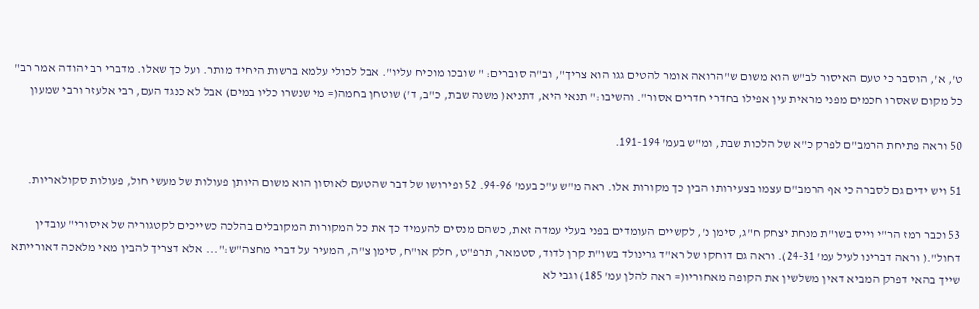ט', א', הוסבר כי טעם האיסור לב"ש הוא משום ש"הרואה אומר להטים גגו הוא צריך", וב"ה סוברים: " שובכו מוכיח עליו". אבל לכולי עלמא ברשות היחיד מותר. ועל כך שאלו. מדברי רב יהודה אמר רב" כל מקום שאסרו חכמים מפני מראית עין אפילו בחדרי חדרים אסור". והשיבו:" תנאי היא, דתניא( משנה שבת, כ"ב, ד') שוטחן בחמה(= מי שנשרו כליו במים) אבל לא כנגד העם, רבי אלעזר ורבי שמעון

50 וראה פתיחת הרמב"ם לפרק כ"א של הלכות שבת, ומ"ש בעמ' 191-194.

51 ויש ידים גם לסברה כי אף הרמב"ם עצמו בצעירותו הבין כך מקורות אלו. ראה מ"ש ע"כ בעמ' 94-96. 52 ופירושו של דבר שהטעם לאוסון הוא משום היותן פעולות של מעשי חול, פעולות סקולאריות.

53 וכבר רמז הר"י וייס בשו"ת מנחת יצחק ח"ג, סימן נ', לקשיים העומדים בפני בעלי עמדה זאת, כשהם מנסים להעמיד כך את כל המקורות המקובלים בהלכה כשייכים לקטגוריה של איסורי" עובדין דחול".( וראה דברינו לעיל עמ' 24-31). וראה גם דוחקו של רא"ד גרינולד בשו"ת קרן לדוד, סטמאר, תרפ"ט, חלק או"ח, סימן צ"ה, המעיר על דברי מחצה"ש:"... אלא דצריך להבין מאי מלאכה דאורייתא שייך בהאי דפרק המביא דאין משלשין את הקופה מאחוריו(= ראה להלן עמ' 185) וגבי לא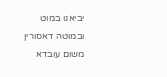יביאנו במוט ובמוטה דאסורין משום עובדא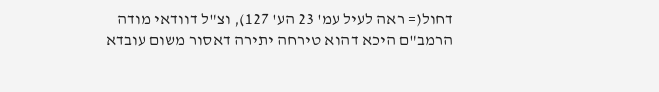דחול(= ראה לעיל עמ' 23 הע' 127), וצ"ל דוודאי מודה הרמב"ם היכא דהוא טירחה יתירה דאסור משום עובדא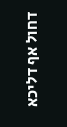דחול אף דליכא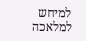למיחש למלאכה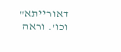דאורייתא" וכו'. וראה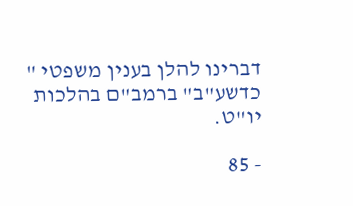דברינו להלן בענין משפטי " כדשע"ב" ברמב"ם בהלכות יו"ט.

- 85